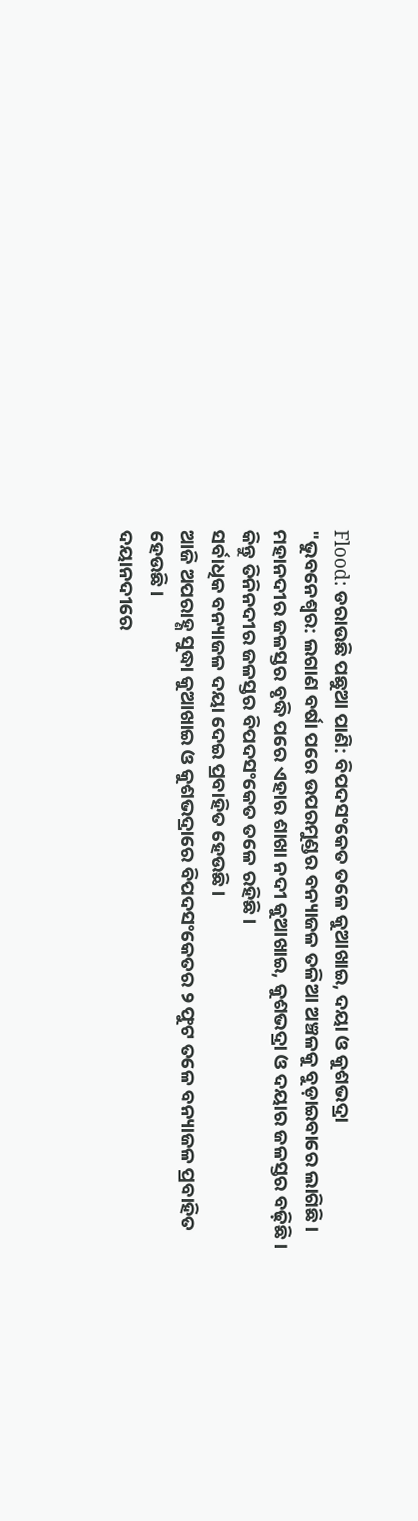Flood: ଡରାଉଛି ପଛୁଆ ପାଣି: ବିପଦସଂକେତ ତଳେ କୁଆଖାଇ, ଦୟା ଓ କୁଶଭଦ୍ରା
"ଭୁବନେଶ୍ବର: ଲଗାଣ ବର୍ଷା ପରେ ଉପରମୁଣ୍ଡର ବନ୍ୟାଜଳ ତଳିଆ ଅଞ୍ଚଳକୁ ବୁଡ଼ାଇବାରେ ଲାଗିଛି।
ମହାନଦୀର ଜଳସ୍ତର ବୃଦ୍ଧି ପରେ ଏହାର ଶାଖା ନଦୀ କୁଆଖାଇ, କୁଶଭଦ୍ରା ଓ ଦୟାର ଜଳସ୍ତର ବଢ଼ିଛି।
କିନ୍ତୁ ତିନିନଦୀର ଜଳସ୍ତର ବିପଦସଂକେତ ତଳେ ରହିଛି।
ସର୍ବାଧିକ ବନ୍ୟାଜଳ ଦୟା ଦେଇ ପ୍ରବାହିତ ହେଉଛି।
ଆଜି ଅପରାହ୍ଣ ସୁଦ୍ଧା କୁଆଖାଇ ଓ କୁଶଭଦ୍ରାରେ ବିପଦସଂକେତର ୨ ଫୁଟ ତଳେ ବନ୍ୟାଜଳ ପ୍ରବାହିତ ହେଉଛି।
ଦୟାନଦୀରେ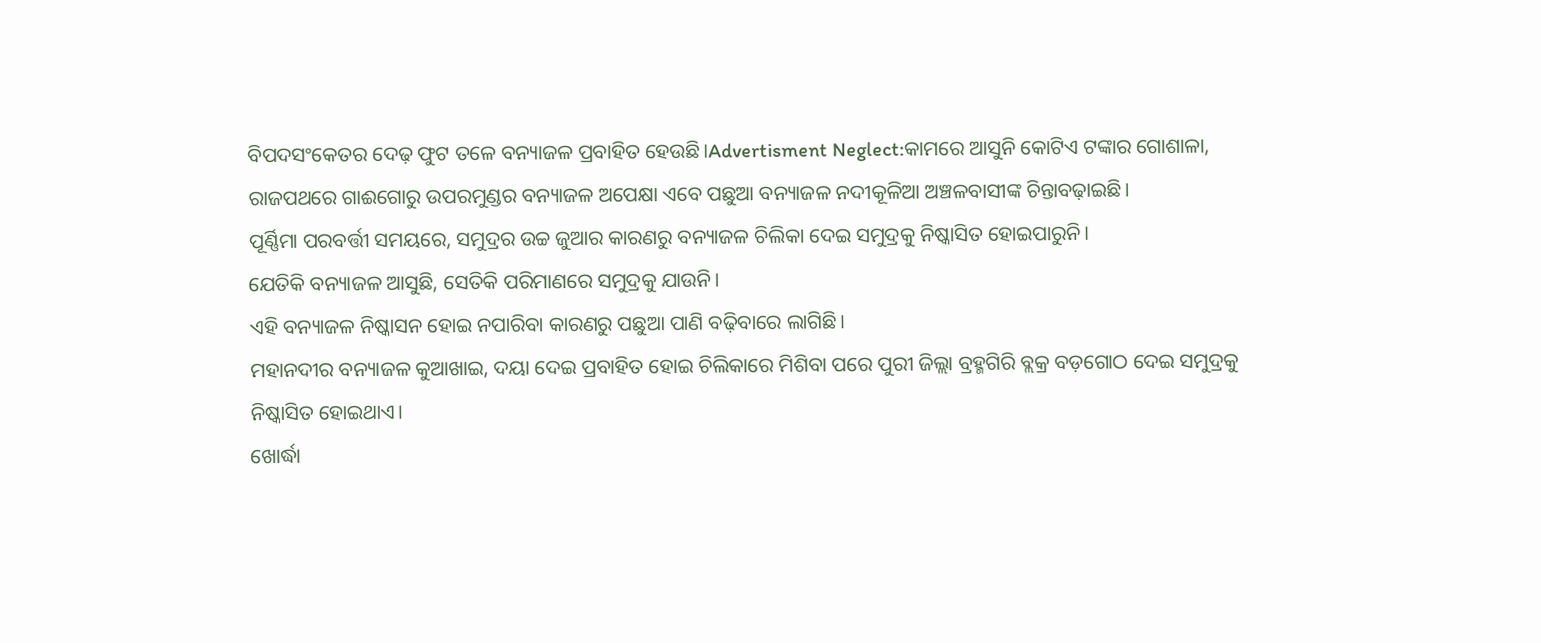ବିପଦସଂକେତର ଦେଢ଼ ଫୁଟ ତଳେ ବନ୍ୟାଜଳ ପ୍ରବାହିତ ହେଉଛି।Advertisment Neglect:କାମରେ ଆସୁନି କୋଟିଏ ଟଙ୍କାର ଗୋଶାଳା, ରାଜପଥରେ ଗାଈଗୋରୁ ଉପରମୁଣ୍ଡର ବନ୍ୟାଜଳ ଅପେକ୍ଷା ଏବେ ପଛୁଆ ବନ୍ୟାଜଳ ନଦୀକୂଳିଆ ଅଞ୍ଚଳବାସୀଙ୍କ ଚିନ୍ତାବଢ଼ାଇଛି।
ପୂର୍ଣ୍ଣିମା ପରବର୍ତ୍ତୀ ସମୟରେ, ସମୁଦ୍ରର ଉଚ୍ଚ ଜୁଆର କାରଣରୁ ବନ୍ୟାଜଳ ଚିଲିକା ଦେଇ ସମୁଦ୍ରକୁ ନିଷ୍କାସିତ ହୋଇପାରୁନି।
ଯେତିକି ବନ୍ୟାଜଳ ଆସୁଛି, ସେତିକି ପରିମାଣରେ ସମୁଦ୍ରକୁ ଯାଉନି।
ଏହି ବନ୍ୟାଜଳ ନିଷ୍କାସନ ହୋଇ ନପାରିବା କାରଣରୁ ପଛୁଆ ପାଣି ବଢ଼ିବାରେ ଲାଗିଛି।
ମହାନଦୀର ବନ୍ୟାଜଳ କୁଆଖାଇ, ଦୟା ଦେଇ ପ୍ରବାହିତ ହୋଇ ଚିଲିକାରେ ମିଶିବା ପରେ ପୁରୀ ଜିଲ୍ଲା ବ୍ରହ୍ମଗିରି ବ୍ଲକ୍ର ବଡ଼ଗୋଠ ଦେଇ ସମୁଦ୍ରକୁ ନିଷ୍କାସିତ ହୋଇଥାଏ।
ଖୋର୍ଦ୍ଧା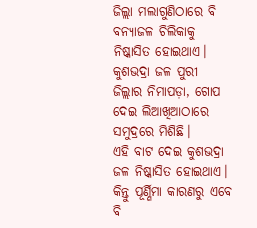ଜିଲ୍ଲା ମଲାଗୁଣିଠାରେ ବି ବନ୍ୟାଜଳ ଚିଲିକାକୁ ନିଷ୍କାସିତ ହୋଇଥାଏ।
କୁଶଭଦ୍ରା ଜଳ ପୁରୀ ଜିଲ୍ଲାର ନିମାପଡ଼ା, ଗୋପ ଦେଇ ଲିଆଖିଆଠାରେ ସମୁଦ୍ରରେ ମିଶିଛି।
ଏହି ବାଟ ଦେଇ କୁଶଭଦ୍ରା ଜଳ ନିଷ୍କାସିତ ହୋଇଥାଏ।
କିନ୍ତୁ ପୂର୍ଣ୍ଣିମା କାରଣରୁ ଏବେ ବି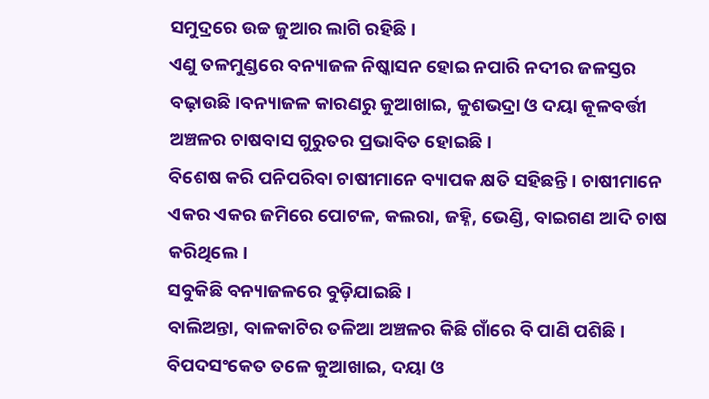ସମୁଦ୍ରରେ ଉଚ୍ଚ ଜୁଆର ଲାଗି ରହିଛି।
ଏଣୁ ତଳମୁଣ୍ଡରେ ବନ୍ୟାଜଳ ନିଷ୍କାସନ ହୋଇ ନପାରି ନଦୀର ଜଳସ୍ତର ବଢ଼ାଉଛି।ବନ୍ୟାଜଳ କାରଣରୁ କୁଆଖାଇ, କୁଶଭଦ୍ରା ଓ ଦୟା କୂଳବର୍ତ୍ତୀ ଅଞ୍ଚଳର ଚାଷବାସ ଗୁରୁତର ପ୍ରଭାବିତ ହୋଇଛି।
ବିଶେଷ କରି ପନିପରିବା ଚାଷୀମାନେ ବ୍ୟାପକ କ୍ଷତି ସହିଛନ୍ତି। ଚାଷୀମାନେ ଏକର ଏକର ଜମିରେ ପୋଟଳ, କଲରା, ଜହ୍ନି, ଭେଣ୍ଡି, ବାଇଗଣ ଆଦି ଚାଷ କରିଥିଲେ।
ସବୁକିଛି ବନ୍ୟାଜଳରେ ବୁଡ଼ିଯାଇଛି।
ବାଲିଅନ୍ତା, ବାଳକାଟିର ତଳିଆ ଅଞ୍ଚଳର କିଛି ଗାଁରେ ବି ପାଣି ପଶିଛି।
ବିପଦସଂକେତ ତଳେ କୁଆଖାଇ, ଦୟା ଓ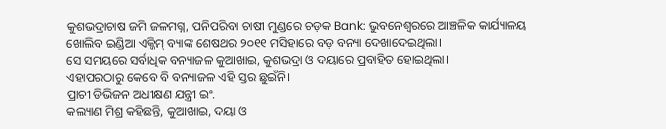କୁଶଭଦ୍ରାଚାଷ ଜମି ଜଳମଗ୍ନ, ପନିପରିବା ଚାଷୀ ମୁଣ୍ଡରେ ଚଡ଼କ Bank: ଭୁବନେଶ୍ବରରେ ଆଞ୍ଚଳିକ କାର୍ଯ୍ୟାଳୟ ଖୋଲିବ ଇଣ୍ଡିଆ ଏକ୍ଜିମ୍ ବ୍ୟାଙ୍କ ଶେଷଥର ୨୦୧୧ ମସିହାରେ ବଡ଼ ବନ୍ୟା ଦେଖାଦେଇଥିଲା।
ସେ ସମୟରେ ସର୍ବାଧିକ ବନ୍ୟାଜଳ କୁଆଖାଇ, କୁଶଭଦ୍ରା ଓ ଦୟାରେ ପ୍ରବାହିତ ହୋଇଥିଲା।
ଏହାପରଠାରୁ କେବେ ବି ବନ୍ୟାଜଳ ଏହି ସ୍ତର ଛୁଇଁନି।
ପ୍ରାଚୀ ଡିଭିଜନ ଅଧୀକ୍ଷଣ ଯନ୍ତ୍ରୀ ଇଂ.
କଲ୍ୟାଣ ମିଶ୍ର କହିଛନ୍ତି, କୁଆଖାଇ, ଦୟା ଓ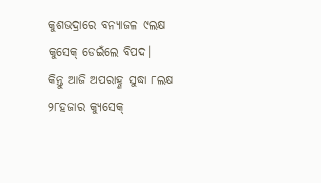କୁଶଭଦ୍ରାରେ ବନ୍ୟାଜଳ ୯ଲକ୍ଷ କୁସେକ୍ ଡେଇଁଲେ ବିପଦ।
କିନ୍ତୁ ଆଜି ଅପରାହ୍ଣ ସୁଦ୍ଧା ୮ଲକ୍ଷ ୨୮ହଜାର କ୍ୟୁସେକ୍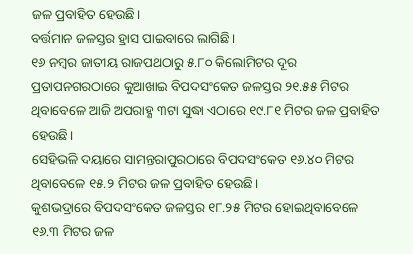ଜଳ ପ୍ରବାହିତ ହେଉଛି।
ବର୍ତ୍ତମାନ ଜଳସ୍ତର ହ୍ରାସ ପାଇବାରେ ଲାଗିଛି।
୧୬ ନମ୍ବର ଜାତୀୟ ରାଜପଥଠାରୁ ୫.୮୦ କିଲୋମିଟର ଦୂର ପ୍ରତାପନଗରଠାରେ କୁଆଖାଇ ବିପଦସଂକେତ ଜଳସ୍ତର ୨୧.୫୫ ମିଟର ଥିବାବେଳେ ଆଜି ଅପରାହ୍ଣ ୩ଟା ସୁଦ୍ଧା ଏଠାରେ ୧୯.୮୧ ମିଟର ଜଳ ପ୍ରବାହିତ ହେଉଛି।
ସେହିଭଳି ଦୟାରେ ସାମନ୍ତରାପୁରଠାରେ ବିପଦସଂକେତ ୧୬.୪୦ ମିଟର ଥିବାବେଳେ ୧୫.୨ ମିଟର ଜଳ ପ୍ରବାହିତ ହେଉଛି।
କୁଶଭଦ୍ରାରେ ବିପଦସଂକେତ ଜଳସ୍ତର ୧୮.୨୫ ମିଟର ହୋଇଥିବାବେଳେ ୧୬.୩ ମିଟର ଜଳ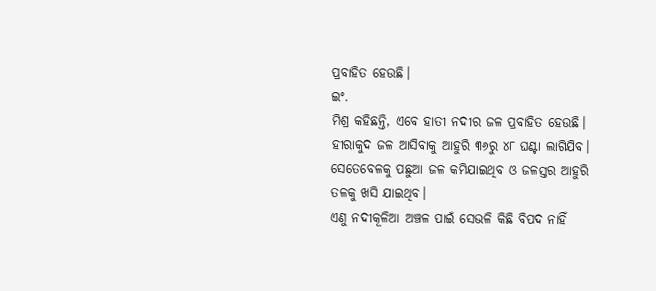ପ୍ରବାହିତ ହେଉଛି।
ଇଂ.
ମିଶ୍ର କହିଛନ୍ତି, ଏବେ ହାତୀ ନଦୀର ଜଳ ପ୍ରବାହିତ ହେଉଛି।
ହୀରାକୁଦ ଜଳ ଆସିବାକୁ ଆହୁରି ୩୬ରୁ ୪୮ ଘଣ୍ଟା ଲାଗିଯିବ।
ସେତେବେଳକୁ ପଛୁଆ ଜଳ କମିଯାଇଥିବ ଓ ଜଳସ୍ତର ଆହୁରି ତଳକୁ ଖସି ଯାଇଥିବ।
ଏଣୁ ନଦୀକୂଳିଆ ଅଞ୍ଚଳ ପାଇଁ ସେଭଳି କିଛି ବିପଦ ନାହିଁ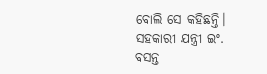ବୋଲି ସେ କହିଛନ୍ତି।
ସହକାରୀ ଯନ୍ତ୍ରୀ ଇଂ.
ବସନ୍ତ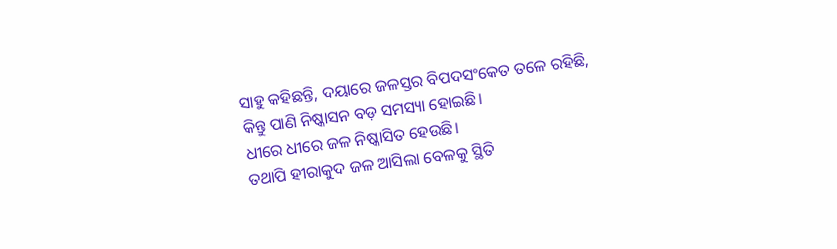ସାହୁ କହିଛନ୍ତି, ଦୟାରେ ଜଳସ୍ତର ବିପଦସଂକେତ ତଳେ ରହିଛି, କିନ୍ତୁ ପାଣି ନିଷ୍କାସନ ବଡ଼ ସମସ୍ୟା ହୋଇଛି।
ଧୀରେ ଧୀରେ ଜଳ ନିଷ୍କାସିତ ହେଉଛି।
ତଥାପି ହୀରାକୁଦ ଜଳ ଆସିଲା ବେଳକୁ ସ୍ଥିତି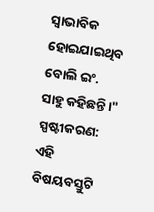ସ୍ବାଭାବିକ ହୋଇଯାଇଥିବ ବୋଲି ଇଂ.
ସାହୁ କହିଛନ୍ତି।"
ସ୍ପଷ୍ଟୀକରଣ: ଏହି ବିଷୟବସ୍ତୁଟି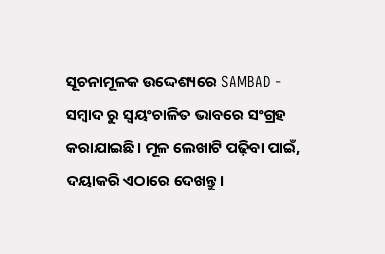ସୂଚନାମୂଳକ ଉଦ୍ଦେଶ୍ୟରେ SAMBAD - ସମ୍ବାଦ ରୁ ସ୍ୱୟଂଚାଳିତ ଭାବରେ ସଂଗ୍ରହ କରାଯାଇଛି। ମୂଳ ଲେଖାଟି ପଢ଼ିବା ପାଇଁ, ଦୟାକରି ଏଠାରେ ଦେଖନ୍ତୁ।